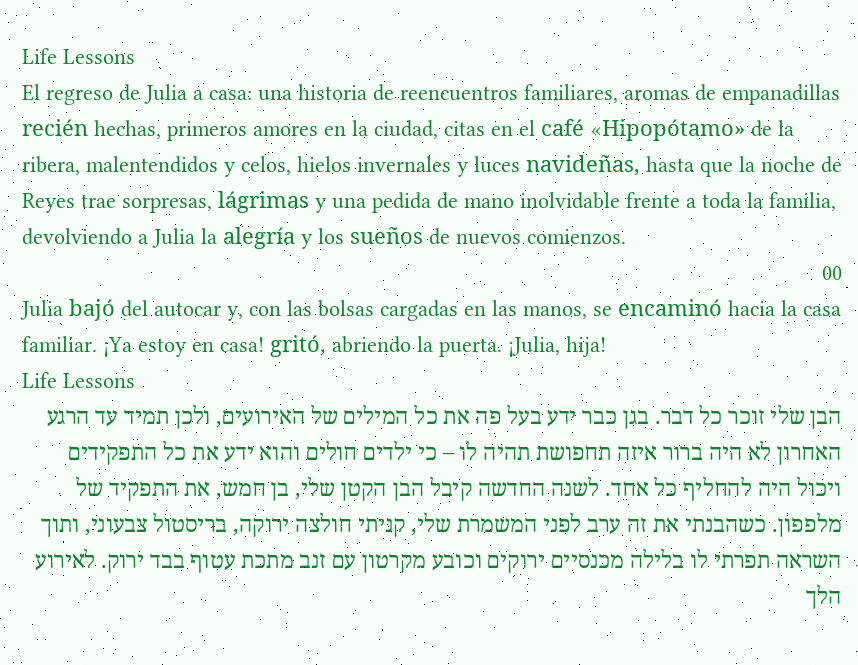Life Lessons
El regreso de Julia a casa: una historia de reencuentros familiares, aromas de empanadillas recién hechas, primeros amores en la ciudad, citas en el café «Hipopótamo» de la ribera, malentendidos y celos, hielos invernales y luces navideñas, hasta que la noche de Reyes trae sorpresas, lágrimas y una pedida de mano inolvidable frente a toda la familia, devolviendo a Julia la alegría y los sueños de nuevos comienzos.
00
Julia bajó del autocar y, con las bolsas cargadas en las manos, se encaminó hacia la casa familiar. ¡Ya estoy en casa! gritó, abriendo la puerta. ¡Julia, hija!
Life Lessons
הבן שלי זוכר כל דבר. בגן כבר ידע בעל פה את כל המילים של האירועים, ולכן תמיד עד הרגע האחרון לא היה ברור איזה תחפושת תהיה לו – כי ילדים חולים והוא ידע את כל התפקידים ויכול היה להחליף כל אחד. לשנה החדשה קיבל הבן הקטן שלי, בן חמש, את התפקיד של מלפפון. כשהבנתי את זה ערב לפני המשמרת שלי, קניתי חולצה ירוקה, בריסטול צבעוני, ותוך השראה תפרתי לו בלילה מכנסיים ירוקים וכובע מקרטון עם זנב מתכת עטוף בבד ירוק. לאירוע הלך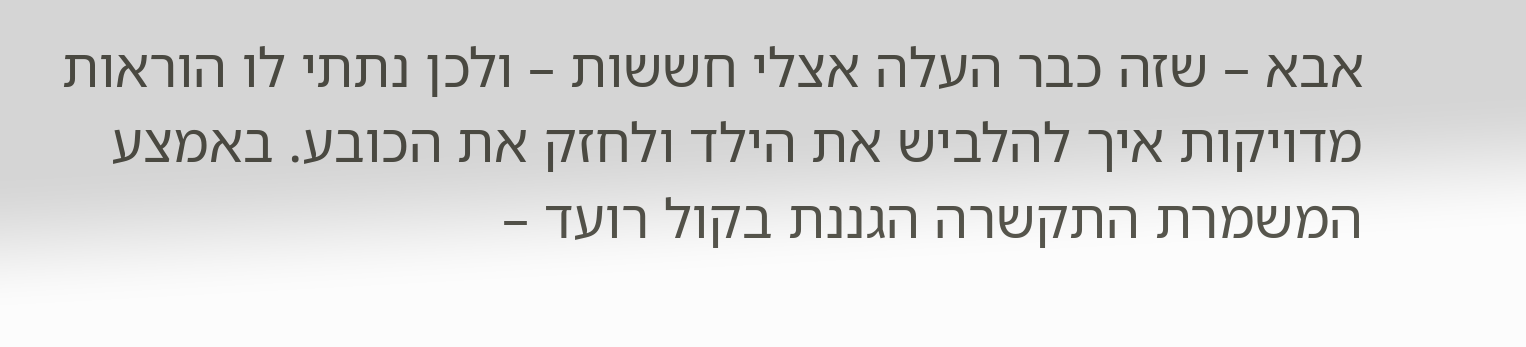אבא – שזה כבר העלה אצלי חששות – ולכן נתתי לו הוראות מדויקות איך להלביש את הילד ולחזק את הכובע. באמצע המשמרת התקשרה הגננת בקול רועד –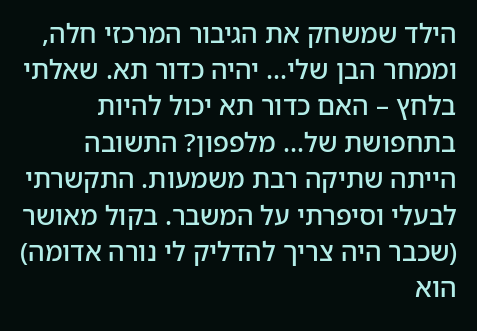הילד שמשחק את הגיבור המרכזי חלה, וממחר הבן שלי… יהיה כדור תא. שאלתי בלחץ – האם כדור תא יכול להיות בתחפושת של… מלפפון? התשובה הייתה שתיקה רבת משמעות. התקשרתי לבעלי וסיפרתי על המשבר. בקול מאושר (שכבר היה צריך להדליק לי נורה אדומה) הוא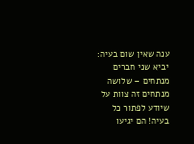ענה שאין שום בעיה: יביא שני חברים מנתחים – שלושה מנתחים זה צוות על שיודע לפתור כל בעיה! הם יגיעו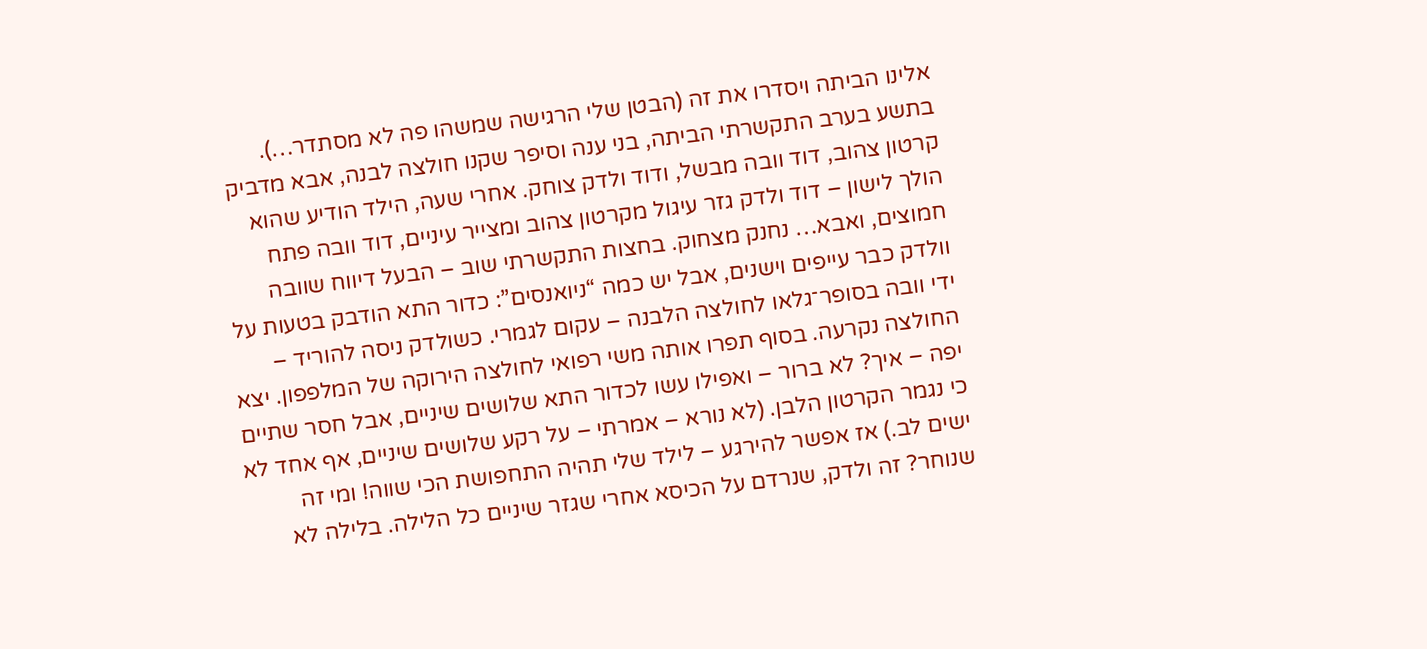אלינו הביתה ויסדרו את זה (הבטן שלי הרגישה שמשהו פה לא מסתדר…). בתשע בערב התקשרתי הביתה, בני ענה וסיפר שקנו חולצה לבנה, אבא מדביק קרטון צהוב, דוד וובה מבשל, ודוד ולדק צוחק. אחרי שעה, הילד הודיע שהוא הולך לישון – דוד ולדק גזר עיגול מקרטון צהוב ומצייר עיניים, דוד וובה פתח חמוצים, ואבא… נחנק מצחוק. בחצות התקשרתי שוב – הבעל דיווח שוובה וולדק כבר עייפים וישנים, אבל יש כמה “ניואנסים”: כדור התא הודבק בטעות על ידי וובה בסופר־גלאו לחולצה הלבנה – עקום לגמרי. כשולדק ניסה להוריד – החולצה נקרעה. בסוף תפרו אותה משי רפואי לחולצה הירוקה של המלפפון. יצא יפה – איך? לא ברור – ואפילו עשו לכדור התא שלושים שיניים, אבל חסר שתיים כי נגמר הקרטון הלבן. (לא נורא – אמרתי – על רקע שלושים שיניים, אף אחד לא ישים לב.) אז אפשר להירגע – לילד שלי תהיה התחפושת הכי שווה! ומי זה שנוחר? זה ולדק, שנרדם על הכיסא אחרי שגזר שיניים כל הלילה. בלילה לא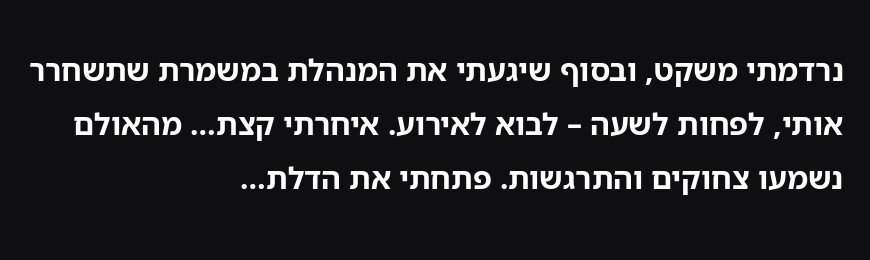נרדמתי משקט, ובסוף שיגעתי את המנהלת במשמרת שתשחרר אותי, לפחות לשעה – לבוא לאירוע. איחרתי קצת… מהאולם נשמעו צחוקים והתרגשות. פתחתי את הדלת…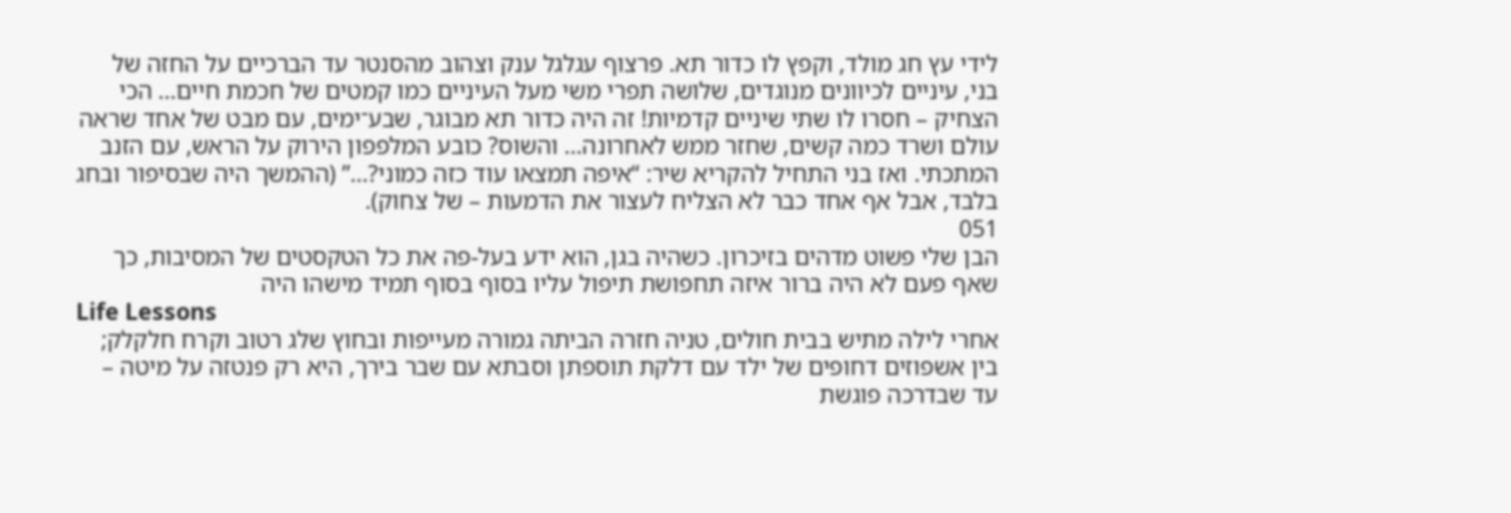לידי עץ חג מולד, וקפץ לו כדור תא. פרצוף עגלגל ענק וצהוב מהסנטר עד הברכיים על החזה של בני, עיניים לכיוונים מנוגדים, שלושה תפרי משי מעל העיניים כמו קמטים של חכמת חיים… הכי הצחיק – חסרו לו שתי שיניים קדמיות! זה היה כדור תא מבוגר, שבע־ימים, עם מבט של אחד שראה עולם ושרד כמה קשים, שחזר ממש לאחרונה… והשוס? כובע המלפפון הירוק על הראש, עם הזנב המתכתי. ואז בני התחיל להקריא שיר: “איפה תמצאו עוד כזה כמוני?…” (ההמשך היה שבסיפור ובחג בלבד, אבל אף אחד כבר לא הצליח לעצור את הדמעות – של צחוק).
051
הבן שלי פשוט מדהים בזיכרון. כשהיה בגן, הוא ידע בעל-פה את כל הטקסטים של המסיבות, כך שאף פעם לא היה ברור איזה תחפושת תיפול עליו בסוף בסוף תמיד מישהו היה
Life Lessons
אחרי לילה מתיש בבית חולים, טניה חזרה הביתה גמורה מעייפות ובחוץ שלג רטוב וקרח חלקלק; בין אשפוזים דחופים של ילד עם דלקת תוספתן וסבתא עם שבר בירך, היא רק פנטזה על מיטה – עד שבדרכה פוגשת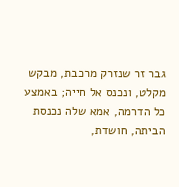גבר זר שנזרק מרכבת, מבקש מקלט, ונכנס אל חייה; באמצע כל הדרמה, אמא שלה נכנסת הביתה, חושדת,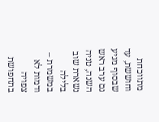מתווכחת וחוששת, עד שבסוף מגיע גם ערב ראש השנה, טניה נשארת שוב בלילה במשמרת – ודמות לא צפויה בתחפושת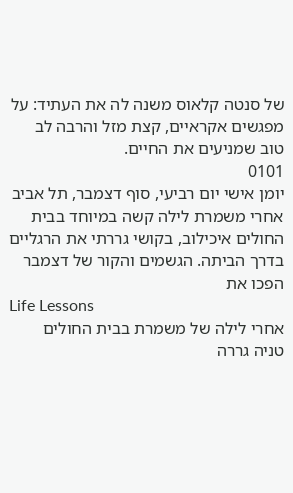של סנטה קלאוס משנה לה את העתיד: על מפגשים אקראיים, קצת מזל והרבה לב טוב שמניעים את החיים.
0101
יומן אישי יום רביעי, סוף דצמבר, תל אביב אחרי משמרת לילה קשה במיוחד בבית החולים איכילוב, בקושי גררתי את הרגליים בדרך הביתה. הגשמים והקור של דצמבר הפכו את
Life Lessons
אחרי לילה של משמרת בבית החולים טניה גררה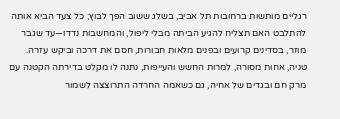רגליים מותשות ברחובות תל אביב, בשלג ששוב הפך לבוץ; כל צעד הביא אותה להתלבט האם תצליח להגיע הביתה מבלי ליפול, והמחשבות נדדו—עד שגבר מוזר, בסדינים קרועים ובפנים מלאות חבורות, חסם את דרכה וביקש עזרה. טניה, אחות מסורה, למרות החשש והעייפות, נתנה לו מקלט בדירתה הקטנה עם מרק חם ובגדים של אחיה, גם כשאמה החרדה התרוצצה לשמור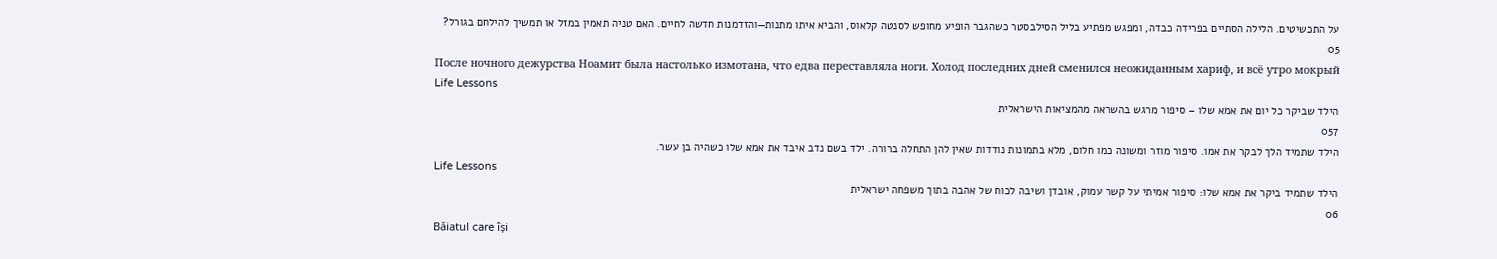על התכשיטים. הלילה הסתיים בפרידה כבדה, ומפגש מפתיע בליל הסילבסטר כשהגבר הופיע מחופש לסנטה קלאוס, והביא איתו מתנות—והזדמנות חדשה לחיים. האם טניה תאמין במזל או תמשיך להילחם בגורל?
05
После ночного дежурства Ноамит была настолько измотана, что едва переставляла ноги. Холод последних дней сменился неожиданным хариф, и всё утро мокрый
Life Lessons
הילד שביקר כל יום את אמא שלו – סיפור מרגש בהשראה מהמציאות הישראלית
057
הילד שתמיד הלך לבקר את אמו. סיפור מוזר ומשונה כמו חלום, מלא בתמונות נודדות שאין להן התחלה ברורה. ילד בשם נדב איבד את אמא שלו כשהיה בן עשר.
Life Lessons
הילד שתמיד ביקר את אמא שלו: סיפור אמיתי על קשר עמוק, אובדן ושיבה לכוח של אהבה בתוך משפחה ישראלית
06
Băiatul care își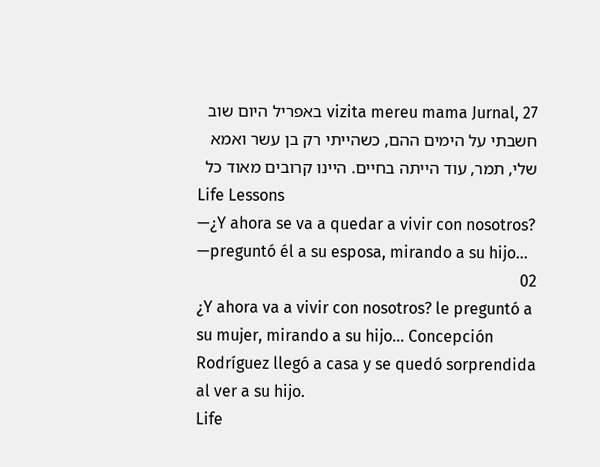vizita mereu mama Jurnal, 27 באפריל היום שוב חשבתי על הימים ההם, כשהייתי רק בן עשר ואמא שלי, תמר, עוד הייתה בחיים. היינו קרובים מאוד כל
Life Lessons
—¿Y ahora se va a quedar a vivir con nosotros? —preguntó él a su esposa, mirando a su hijo…
02
¿Y ahora va a vivir con nosotros? le preguntó a su mujer, mirando a su hijo… Concepción Rodríguez llegó a casa y se quedó sorprendida al ver a su hijo.
Life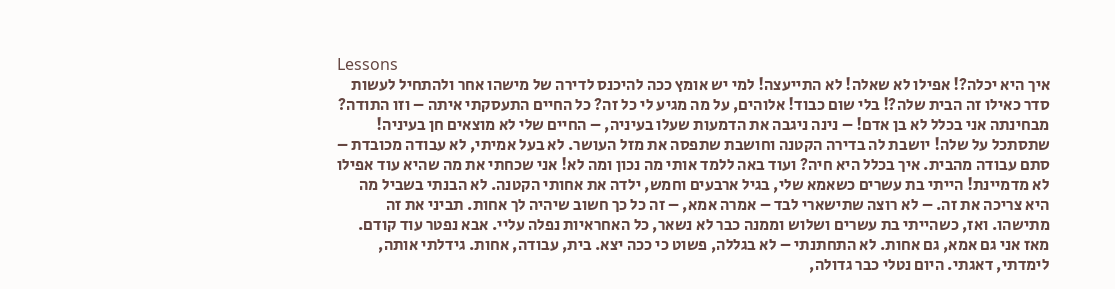Lessons
איך היא יכלה?! אפילו לא שאלה! לא התייעצה! למי יש אומץ ככה להיכנס לדירה של מישהו אחר ולהתחיל לעשות סדר כאילו זה הבית שלה?! בלי שום כבוד! אלוהים, על מה מגיע לי כל זה? כל החיים התעסקתי איתה – וזו התודה? מבחינתה אני בכלל לא בן אדם! – נינה ניגבה את הדמעות שעלו בעיניה, – החיים שלי לא מוצאים חן בעיניה! שתסתכל על שלה! יושבת לה בדירה הקטנה וחושבת שתפסה את מזל העושר. לא בעל אמיתי, לא עבודה מכובדת – סתם עבודה מהבית. איך בכלל היא חיה? ועוד באה ללמד אותי מה נכון ומה לא! אני שכחתי את מה שהיא עוד אפילו לא מדמיינת! הייתי בת עשרים כשאמא שלי, בגיל ארבעים וחמש, ילדה את אחותי הקטנה. לא הבנתי בשביל מה היא צריכה את זה. – לא רוצה שתישארי לבד – אמרה אמא, – זה כל כך חשוב שיהיה לך אחות. תביני את זה מתישהו. ואז, כשהייתי בת עשרים ושלוש וממנה כבר לא נשאר, כל האחראיות נפלה עליי. אבא נפטר עוד קודם. מאז אני גם אמא, גם אחות. לא התחתנתי – לא בגללה, פשוט כי ככה יצא. בית, עבודה, אחות. גידלתי אותה, לימדתי, דאגתי. היום נטלי כבר גדולה,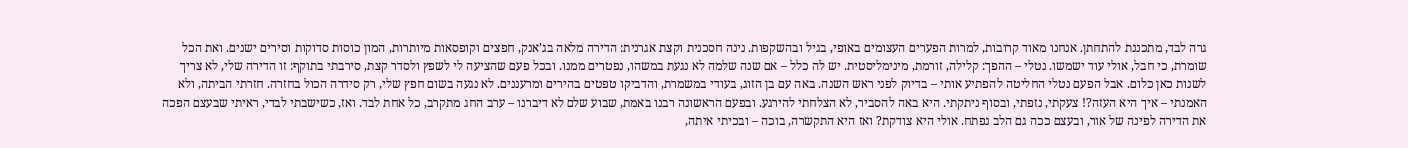גרה לבד, מתכננת להתחתן. אנחנו מאוד קרובות, למרות הפערים העצומים באופי, בגיל ובהשקפות. נינה חסכנית וקצת אגרנית: הדירה מלאה בג’אנק, חפצים וקופסאות מיותרות, המון כוסות סדוקות וסירים ישנים. ואת הכל שומרת, כי חבל, אולי עוד ישמשו. נטלי – ההפך: קלילה, זורמת, מינימליסטית. יש לה כלל – אם שנה שלמה לא נגעת במשהו, נפטרים ממנו. ובכל פעם שהציעה לי לשפץ ולסדר קצת, סירבתי בתוקף: זו הדירה שלי, לא צריך לשנות כאן כלום. אבל הפעם נטלי החליטה להפתיע אותי – בדיוק לפני ראש השנה. באה עם בן הזוג, בעודי במשמרת, והדביקו טפטים בהירים ומרעננים. לא נגעה בשום חפץ שלי, רק סידרה הכול בחזרה. חזרתי הביתה, ולא האמנתי – איך היא העזה?! צעקתי, נזפתי, ובסוף ניתקתי. היא באה להסביר, לא הצלחתי להירגע. ובפעם הראשונה רבנו באמת, שבוע שלם לא דיברנו – ערב החג מתקרב, כל אחת לבד. ואז, כשישבתי לבדי, ראיתי שבעצם הפכה את הדירה לפינה של אור, ובעצם ככה גם הלב נפתח. אולי היא צודקת? ואז היא התקשרה, בוכה – ובכיתי איתה,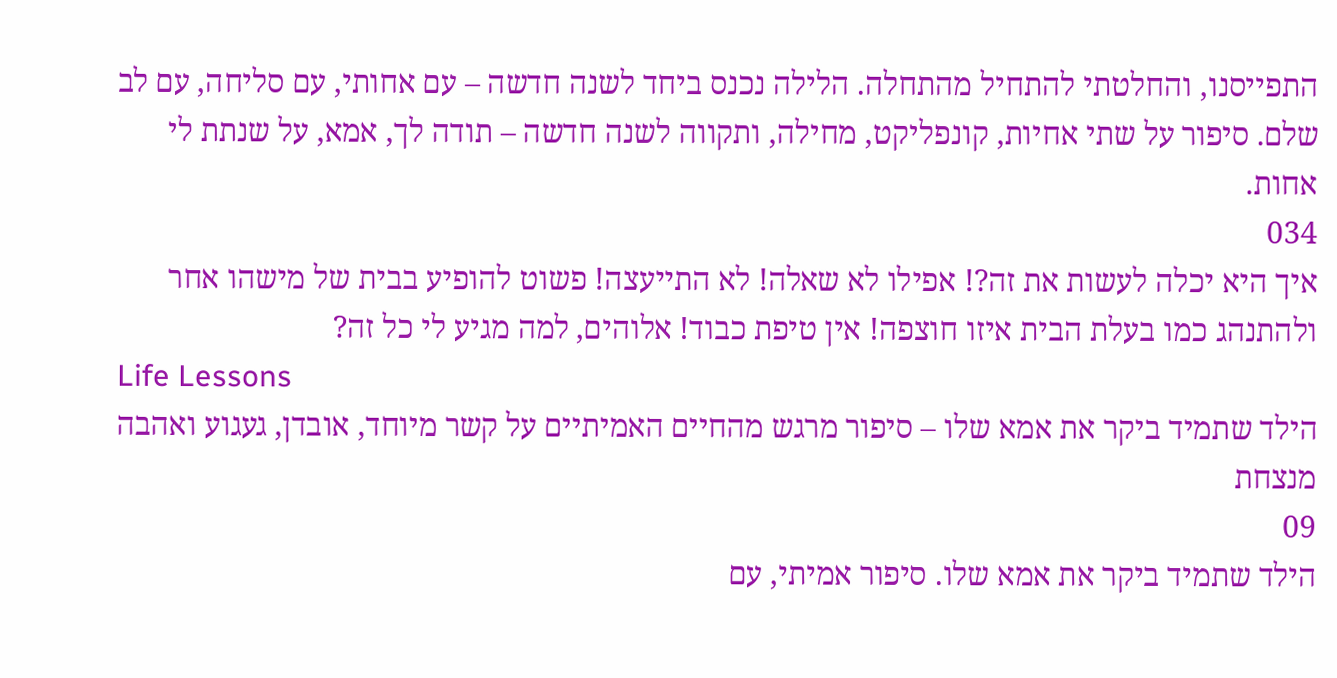התפייסנו, והחלטתי להתחיל מהתחלה. הלילה נכנס ביחד לשנה חדשה – עם אחותי, עם סליחה, עם לב שלם. סיפור על שתי אחיות, קונפליקט, מחילה, ותקווה לשנה חדשה – תודה לך, אמא, על שנתת לי אחות.
034
איך היא יכלה לעשות את זה?! אפילו לא שאלה! לא התייעצה! פשוט להופיע בבית של מישהו אחר ולהתנהג כמו בעלת הבית איזו חוצפה! אין טיפת כבוד! אלוהים, למה מגיע לי כל זה?
Life Lessons
הילד שתמיד ביקר את אמא שלו – סיפור מרגש מהחיים האמיתיים על קשר מיוחד, אובדן, געגוע ואהבה מנצחת
09
הילד שתמיד ביקר את אמא שלו. סיפור אמיתי, עם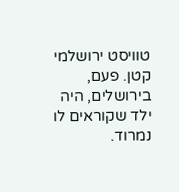טוויסט ירושלמי קטן. פעם, בירושלים, היה ילד שקוראים לו נמרוד.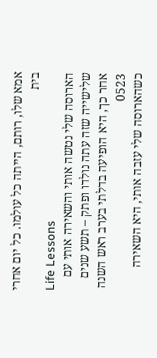אמא שלו, רותם, הייתה כל עולמו. כל יום אחרי בית
Life Lessons
הארוסה שלי נטשה אותי והשאירה אותי עם שלישייה שזה עתה נולדו ופתק – תשע שנים אחר כך, היא הופיעה בדלתי בערב ראש השנה
0523
כשהארוסה שלי עזבה אותי, היא השאירה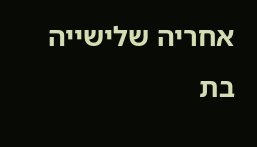אחריה שלישייה בת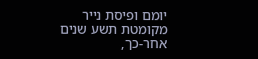יומם ופיסת נייר מקומטת תשע שנים אחר-כך,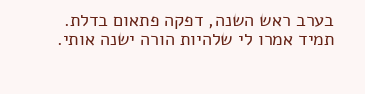בערב ראש השנה, דפקה פתאום בדלת. תמיד אמרו לי שלהיות הורה ישנה אותי.